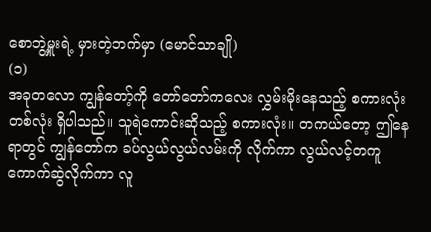စောဘွဲ့မှူးရဲ့ မှားတဲ့ဘက်မှာ (မောင်သာချို)
(၁)
အခုတလော ကျွန်တော့်ကို တော်တော်ကလေး လွှမ်းမိုးနေသည့် စကားလုံးတစ်လုံး ရှိပါသည်။ သူရဲကောင်းဆိုသည့် စကားလုံး။ တကယ်တော့ ဤနေရာတွင် ကျွန်တော်က ခပ်လွယ်လွယ်လမ်းကို လိုက်ကာ လွယ်လင့်တကူ ကောက်ဆွဲလိုက်ကာ လူ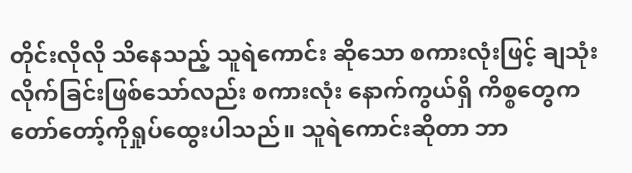တိုင်းလိုလို သိနေသည့် သူရဲကောင်း ဆိုသော စကားလုံးဖြင့် ချသုံးလိုက်ခြင်းဖြစ်သော်လည်း စကားလုံး နောက်ကွယ်ရှိ ကိစ္စတွေက
တော်တော့်ကိုရှုပ်ထွေးပါသည်။ သူရဲကောင်းဆိုတာ ဘာ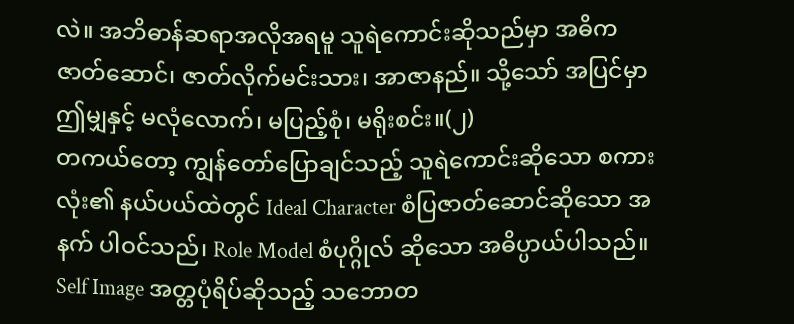လဲ။ အဘိဓာန်ဆရာအလိုအရမူ သူရဲကောင်းဆိုသည်မှာ အဓိကဇာတ်ဆောင်၊ ဇာတ်လိုက်မင်းသား၊ အာဇာနည်။ သို့သော် အပြင်မှာ ဤမျှနှင့် မလုံလောက်၊ မပြည့်စုံ၊ မရိုးစင်း။(၂)
တကယ်တော့ ကျွန်တော်ပြောချင်သည့် သူရဲကောင်းဆိုသော စကားလုံး၏ နယ်ပယ်ထဲတွင် Ideal Character စံပြဇာတ်ဆောင်ဆိုသော အနက် ပါဝင်သည်၊ Role Model စံပုဂ္ဂိုလ် ဆိုသော အဓိပ္ပာယ်ပါသည်။ Self Image အတ္တပုံရိပ်ဆိုသည့် သဘောတ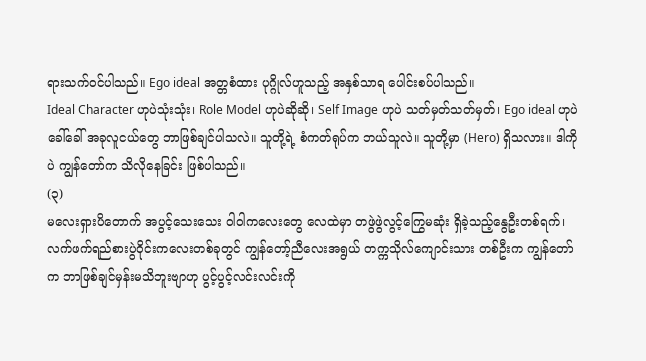ရားသက်ဝင်ပါသည်။ Ego ideal အတ္တစံထား ပုဂ္ဂိုလ်ဟူသည့် အနှစ်သာရ ပေါင်းစပ်ပါသည်။
Ideal Character ဟုပဲသုံးသုံး၊ Role Model ဟုပဲဆိုဆို၊ Self Image ဟုပဲ သတ်မှတ်သတ်မှတ်၊ Ego ideal ဟုပဲခေါ်ခေါ် အခုလူငယ်တွေ ဘာဖြစ်ချင်ပါသလဲ။ သူတို့ရဲ့ စံကတ်ရုပ်က ဘယ်သူလဲ။ သူတို့မှာ (Hero) ရှိသလား။ ဒါကိုပဲ ကျွန်တော်က သိလိုနေခြင်း ဖြစ်ပါသည်။
(၃)
မလေးရှားပိတောက် အပွင့်သေးသေး ဝါဝါကလေးတွေ လေထဲမှာ တဖွဲဖွဲလွင့်ကြွေမဆုံး ရှိခဲ့သည့်နွေဦးတစ်ရက်၊ လက်ဖက်ရည်စားပွဲဝိုင်းကလေးတစ်ခုတွင် ကျွန်တော့်ညီလေးအရွယ် တက္ကသိုလ်ကျောင်းသား တစ်ဦးက ကျွန်တော်က ဘာဖြစ်ချင်မှန်းမသိဘူးဗျာဟု ပွင့်ပွင့်လင်းလင်းကို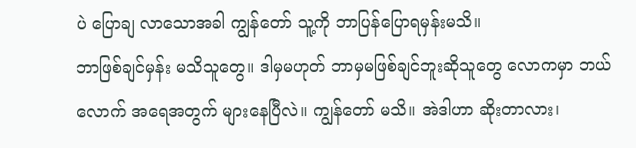ပဲ ပြောချ လာသောအခါ ကျွန်တော် သူ့ကို ဘာပြန်ပြောရမှန်းမသိ။
ဘာဖြစ်ချင်မှန်း မသိသူတွေ။ ဒါမှမဟုတ် ဘာမှမဖြစ်ချင်ဘူးဆိုသူတွေ လောကမှာ ဘယ်လောက် အရေအတွက် များနေပြီလဲ။ ကျွန်တော် မသိ။ အဲဒါဟာ ဆိုးတာလား၊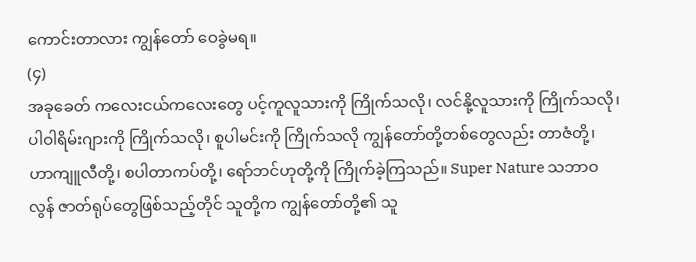ကောင်းတာလား ကျွန်တော် ဝေခွဲမရ။
(၄)
အခုခေတ် ကလေးငယ်ကလေးတွေ ပင့်ကူလူသားကို ကြိုက်သလို၊ လင်နို့လူသားကို ကြိုက်သလို၊ ပါဝါရိမ်းဂျားကို ကြိုက်သလို၊ စူပါမင်းကို ကြိုက်သလို ကျွန်တော်တို့တစ်တွေလည်း တာဇံတို့၊ ဟာကျူလီတို့၊ စပါတာကပ်တို့၊ ရော်ဘင်ဟုတို့ကို ကြိုက်ခဲ့ကြသည်။ Super Nature သဘာဝလွန် ဇာတ်ရုပ်တွေဖြစ်သည့်တိုင် သူတို့က ကျွန်တော်တို့၏ သူ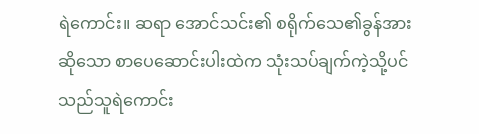ရဲကောင်း။ ဆရာ အောင်သင်း၏ စရိုက်သေ၏ခွန်အားဆိုသော စာပေဆောင်းပါးထဲက သုံးသပ်ချက်ကဲ့သို့ပင် သည်သူရဲကောင်း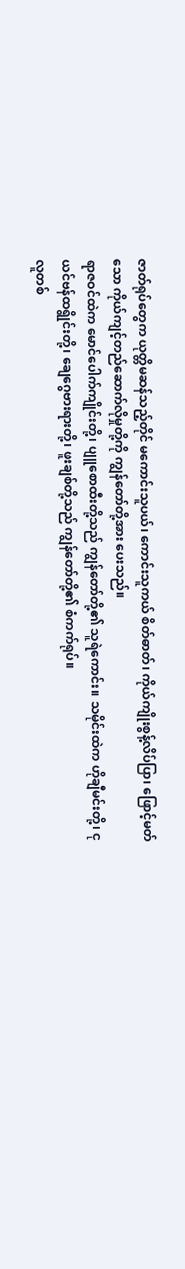ဇာတ်ရုပ်တွေက ယုတ္တိမဆန်သည့်တိုင် မကောင်းသူပယ်၊ ကောင်းသူကယ် စိတ်ဓာတ်၊ ကိုယ်ကျိုးစွန့်လိပ်ပြာ၊ ဖြောင့်မတ်သော ကိုယ်ကျင့်တည်ဆောက်လိုမှုတို့ကို ကျွန်တော်တို့အား ပေးသည်။
ရာဇဝင်ထဲက မောင်ပေါက်ကျိုင်းတို့၊ ပျူစောထီးတို့သည် ကျွန်တော်တို့၏ သူရဲကောင်း။ သမိုင်းထဲက ဟိုချီမင်းတို့၊ ငုယင်ဗန်ထရွိုင်းတို့၊ ချေဂွေဗားရားတို့၊ ဖူးချစ်တို့သည် ကျွန်တော်တို့၏ စံကက်ရုပ်။
လူတစ်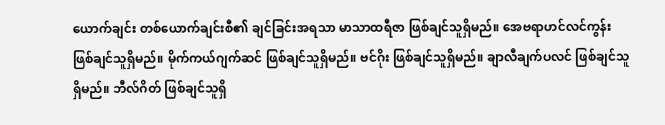ယောက်ချင်း တစ်ယောက်ချင်းစီ၏ ချင်ခြင်းအရသာ မာသာထရီဇာ ဖြစ်ချင်သူရှိမည်။ အေဗရာဟင်လင်ကွန်း ဖြစ်ချင်သူရှိမည်။ မိုက်ကယ်ဂျက်ဆင် ဖြစ်ချင်သူရှိမည်။ ဗင်ဂိုး ဖြစ်ချင်သူရှိမည်။ ချာလီချက်ပလင် ဖြစ်ချင်သူရှိမည်။ ဘီလ်ဂိတ် ဖြစ်ချင်သူရှိ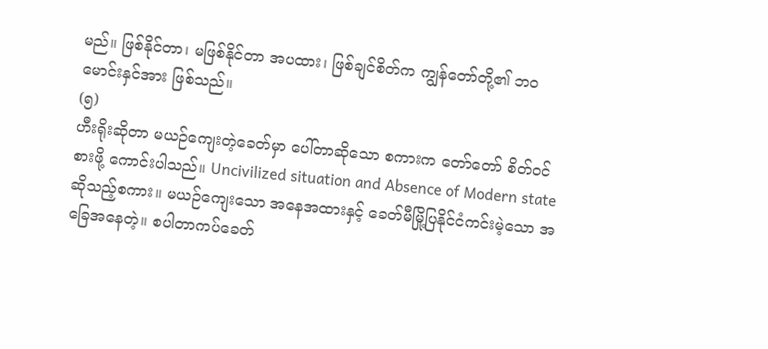မည်။ ဖြစ်နိုင်တာ၊ မဖြစ်နိုင်တာ အပထား၊ ဖြစ်ချင်စိတ်က ကျွန်တော်တို့၏ ဘဝမောင်းနှင်အား ဖြစ်သည်။
(၅)
ဟီးရိုးဆိုတာ မယဉ်ကျေးတဲ့ခေတ်မှာ ပေါ်တာဆိုသော စကားက တော်တော် စိတ်ဝင်စားဖို့ ကောင်းပါသည်။ Uncivilized situation and Absence of Modern state ဆိုသည့်စကား။ မယဉ်ကျေးသော အနေအထားနှင့် ခေတ်မီမြို့ပြနိုင်ငံကင်းမဲ့သော အခြေအနေတဲ့။ စပါတာကပ်ခေတ်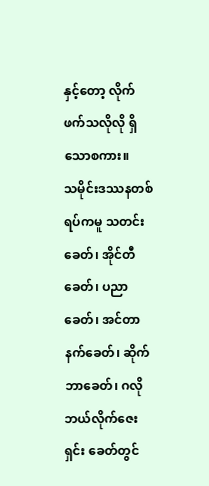နှင့်တော့ လိုက်ဖက်သလိုလို ရှိသောစကား။
သမိုင်းဒဿနတစ်ရပ်ကမူ သတင်းခေတ်၊ အိုင်တီခေတ်၊ ပညာခေတ်၊ အင်တာနက်ခေတ်၊ ဆိုက်ဘာခေတ်၊ ဂလိုဘယ်လိုက်ဇေးရှင်း ခေတ်တွင်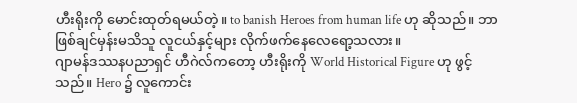ဟီးရိုးကို မောင်းထုတ်ရမယ်တဲ့။ to banish Heroes from human life ဟု ဆိုသည်။ ဘာဖြစ်ချင်မှန်းမသိသူ လူငယ်နှင့်များ လိုက်ဖက်နေလေရော့သလား။
ဂျာမန်ဒဿနပညာရှင် ဟီဂဲလ်ကတော့ ဟီးရိုးကို World Historical Figure ဟု ဖွင့်သည်။ Hero ၌ လူကောင်း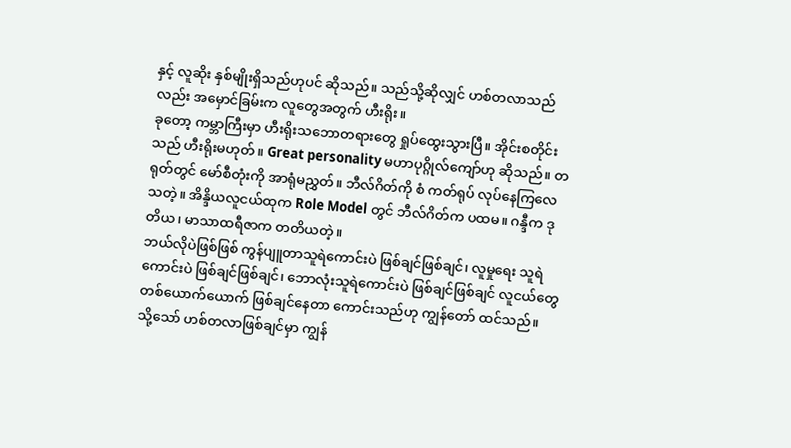နှင့် လူဆိုး နှစ်မျိုးရှိသည်ဟုပင် ဆိုသည်။ သည်သို့ဆိုလျှင် ဟစ်တလာသည်လည်း အမှောင်ခြမ်းက လူတွေအတွက် ဟီးရိုး။
ခုတော့ ကမ္ဘာကြီးမှာ ဟီးရိုးသဘောတရားတွေ ရှုပ်ထွေးသွားပြီ။ အိုင်းစတိုင်းသည် ဟီးရိုးမဟုတ်။ Great personality မဟာပုဂ္ဂိုလ်ကျော်ဟု ဆိုသည်။ တရုတ်တွင် မော်စီတုံးကို အာရုံမညွှတ်။ ဘီလ်ဂိတ်ကို စံ ကတ်ရုပ် လုပ်နေကြလေသတဲ့။ အိန္ဒိယလူငယ်ထုက Role Model တွင် ဘီလ်ဂိတ်က ပထမ။ ဂန္ဒီက ဒုတိယ၊ မာသာထရီဇာက တတိယတဲ့။
ဘယ်လိုပဲဖြစ်ဖြစ် ကွန်ပျူတာသူရဲကောင်းပဲ ဖြစ်ချင်ဖြစ်ချင်၊ လူမှုရေး သူရဲကောင်းပဲ ဖြစ်ချင်ဖြစ်ချင်၊ ဘောလုံးသူရဲကောင်းပဲ ဖြစ်ချင်ဖြစ်ချင် လူငယ်တွေ တစ်ယောက်ယောက် ဖြစ်ချင်နေတာ ကောင်းသည်ဟု ကျွန်တော် ထင်သည်။
သို့သော် ဟစ်တလာဖြစ်ချင်မှာ ကျွန်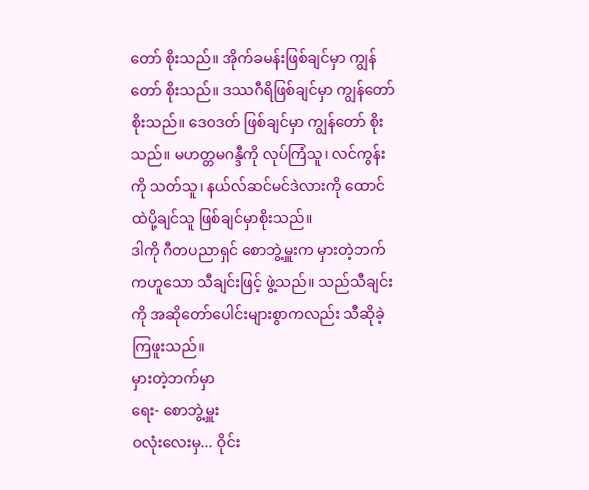တော် စိုးသည်။ အိုက်ခမန်းဖြစ်ချင်မှာ ကျွန်တော် စိုးသည်။ ဒဿဂီရိဖြစ်ချင်မှာ ကျွန်တော် စိုးသည်။ ဒေ၀ဒတ် ဖြစ်ချင်မှာ ကျွန်တော် စိုးသည်။ မဟတ္တမဂန္ဒီကို လုပ်ကြံသူ၊ လင်ကွန်းကို သတ်သူ၊ နယ်လ်ဆင်မင်ဒဲလားကို ထောင်ထဲပို့ချင်သူ ဖြစ်ချင်မှာစိုးသည်။
ဒါကို ဂီတပညာရှင် စောဘွဲ့မှူးက မှားတဲ့ဘက်ကဟူသော သီချင်းဖြင့် ဖွဲ့သည်။ သည်သီချင်းကို အဆိုတော်ပေါင်းများစွာကလည်း သီဆိုခဲ့ကြဖူးသည်။
မှားတဲ့ဘက်မှာ
ရေး- စောဘွဲ့မှူး
ဝလုံးလေးမှ... ဝိုင်း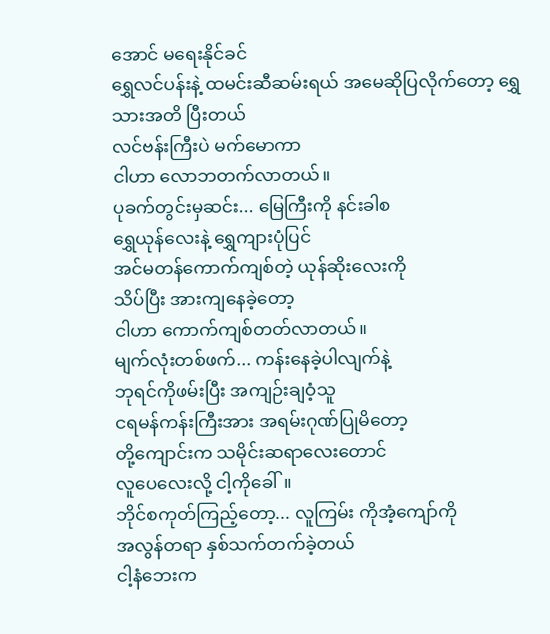အောင် မရေးနိုင်ခင်
ရွှေလင်ပန်းနဲ့ ထမင်းဆီဆမ်းရယ် အမေဆိုပြလိုက်တော့ ရွှေသားအတိ ပြီးတယ်
လင်ဗန်းကြီးပဲ မက်မောကာ
ငါဟာ လောဘတက်လာတယ်။
ပုခက်တွင်းမှဆင်း... မြေကြီးကို နင်းခါစ
ရွှေယုန်လေးနဲ့ ရွှေကျားပုံပြင်
အင်မတန်ကောက်ကျစ်တဲ့ ယုန်ဆိုးလေးကို
သိပ်ပြီး အားကျနေခဲ့တော့
ငါဟာ ကောက်ကျစ်တတ်လာတယ်။
မျက်လုံးတစ်ဖက်... ကန်းနေခဲ့ပါလျက်နဲ့
ဘုရင်ကိုဖမ်းပြီး အကျဉ်းချဝံ့သူ
ငရမန်ကန်းကြီးအား အရမ်းဂုဏ်ပြုမိတော့
တို့ကျောင်းက သမိုင်းဆရာလေးတောင်
လူပေလေးလို့ ငါ့ကိုခေါ်။
ဘိုင်စကုတ်ကြည့်တော့... လူကြမ်း ကိုအံ့ကျော်ကို
အလွန်တရာ နှစ်သက်တက်ခဲ့တယ်
ငါ့နံဘေးက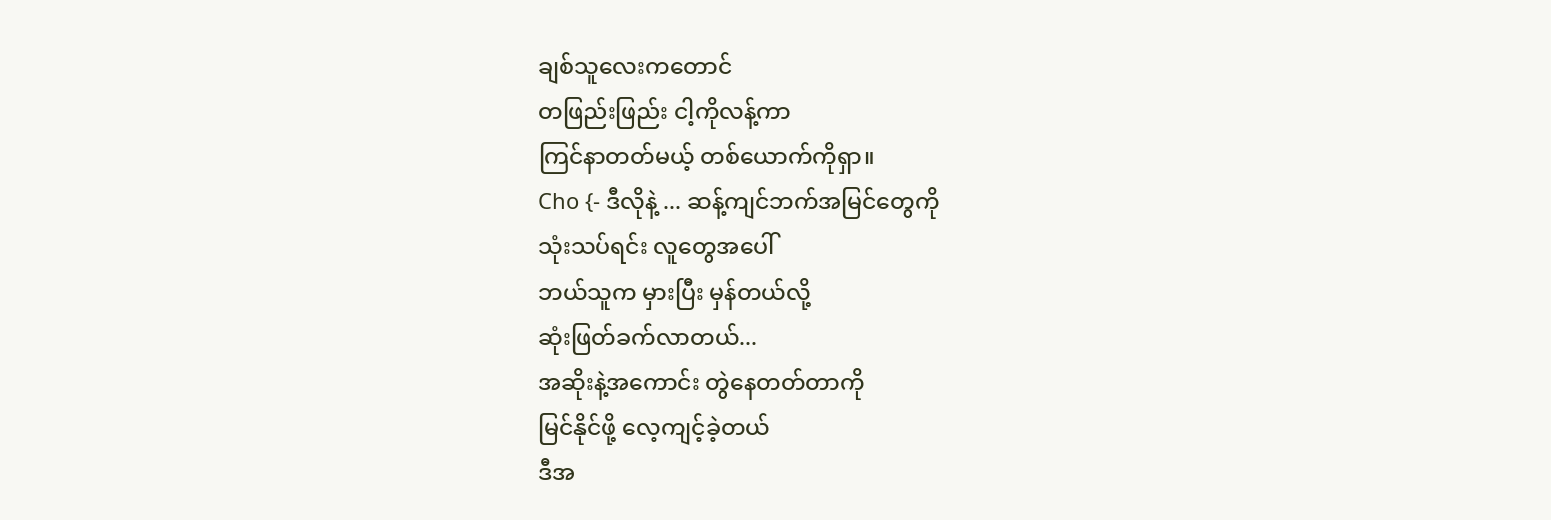ချစ်သူလေးကတောင်
တဖြည်းဖြည်း ငါ့ကိုလန့်ကာ
ကြင်နာတတ်မယ့် တစ်ယောက်ကိုရှာ။
Cho {- ဒီလိုနဲ့ ... ဆန့်ကျင်ဘက်အမြင်တွေကို
သုံးသပ်ရင်း လူတွေအပေါ်
ဘယ်သူက မှားပြီး မှန်တယ်လို့
ဆုံးဖြတ်ခက်လာတယ်...
အဆိုးနဲ့အကောင်း တွဲနေတတ်တာကို
မြင်နိုင်ဖို့ လေ့ကျင့်ခဲ့တယ်
ဒီအ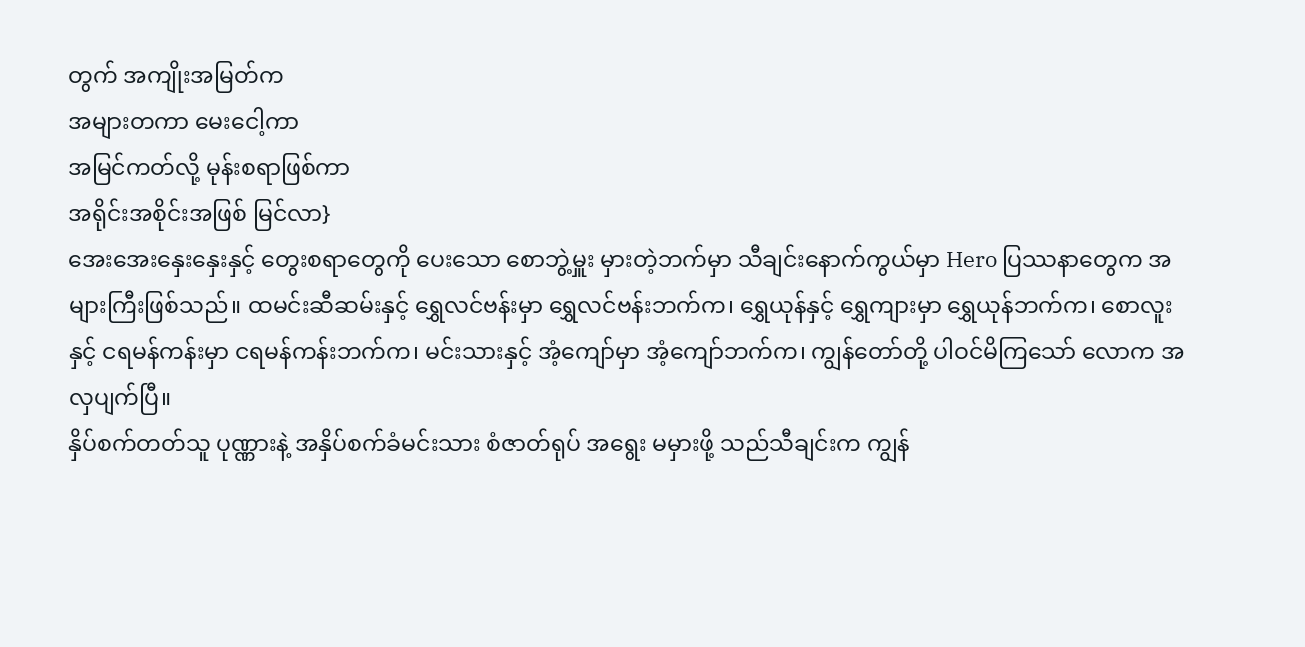တွက် အကျိုးအမြတ်က
အများတကာ မေးငေါ့ကာ
အမြင်ကတ်လို့ မုန်းစရာဖြစ်ကာ
အရိုင်းအစိုင်းအဖြစ် မြင်လာ}
အေးအေးနှေးနှေးနှင့် တွေးစရာတွေကို ပေးသော စောဘွဲ့မှူး မှားတဲ့ဘက်မှာ သီချင်းနောက်ကွယ်မှာ Hero ပြဿနာတွေက အများကြီးဖြစ်သည်။ ထမင်းဆီဆမ်းနှင့် ရွှေလင်ဗန်းမှာ ရွှေလင်ဗန်းဘက်က၊ ရွှေယုန်နှင့် ရွှေကျားမှာ ရွှေယုန်ဘက်က၊ စောလူးနှင့် ငရမန်ကန်းမှာ ငရမန်ကန်းဘက်က၊ မင်းသားနှင့် အံ့ကျော်မှာ အံ့ကျော်ဘက်က၊ ကျွန်တော်တို့ ပါဝင်မိကြသော် လောက အလှပျက်ပြီ။
နှိပ်စက်တတ်သူ ပုဏ္ဏားနဲ့ အနှိပ်စက်ခံမင်းသား စံဇာတ်ရုပ် အရွေး မမှားဖို့ သည်သီချင်းက ကျွန်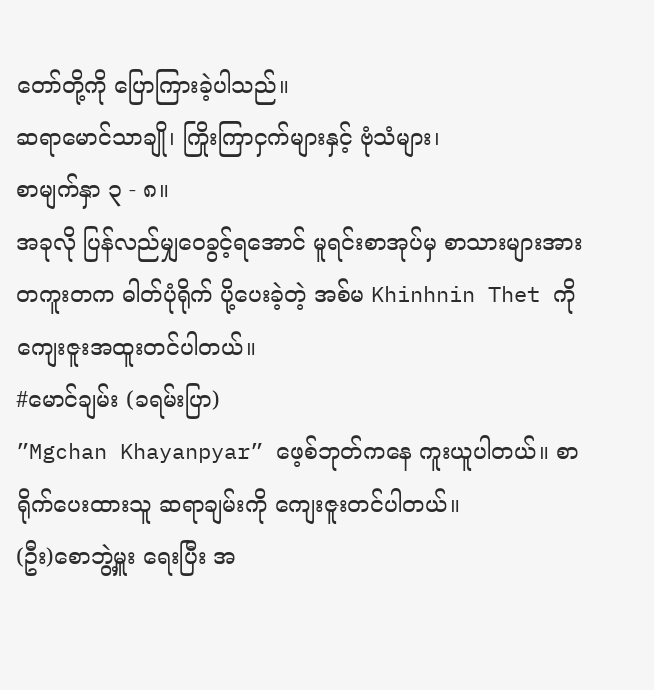တော်တို့ကို ပြောကြားခဲ့ပါသည်။
ဆရာမောင်သာချို၊ ကြိုးကြာငှက်များနှင့် ဗုံသံများ၊
စာမျက်နှာ ၃ - ၈။
အခုလို ပြန်လည်မျှဝေခွင့်ရအောင် မူရင်းစာအုပ်မှ စာသားများအား တကူးတက ဓါတ်ပုံရိုက် ပို့ပေးခဲ့တဲ့ အစ်မ Khinhnin Thet ကို ကျေးဇူးအထူးတင်ပါတယ်။
#မောင်ချမ်း (ခရမ်းပြာ)
”Mgchan Khayanpyar” ဖေ့စ်ဘုတ်ကနေ ကူးယူပါတယ်။ စာရိုက်ပေးထားသူ ဆရာချမ်းကို ကျေးဇူးတင်ပါတယ်။
(ဦး)စောဘွဲ့မှူး ရေးပြီး အ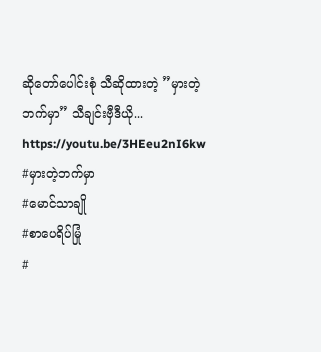ဆိုတော်ပေါင်းစုံ သီဆိုထားတဲ့ ”မှားတဲ့ဘက်မှာ” သီချင်းဗှီဒီယို...
https://youtu.be/3HEeu2nI6kw
#မှားတဲ့ဘက်မှာ
#မောင်သာချို
#စာပေရိပ်မြုံ
#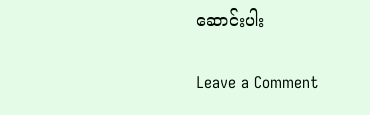ဆောင်းပါး

Leave a Comment